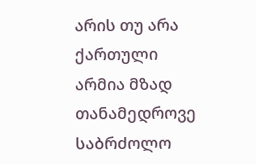არის თუ არა ქართული არმია მზად თანამედროვე საბრძოლო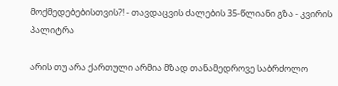მოქმედებებისთვის?! - თავდაცვის ძალების 35-წლიანი გზა - კვირის პალიტრა

არის თუ არა ქართული არმია მზად თანამედროვე საბრძოლო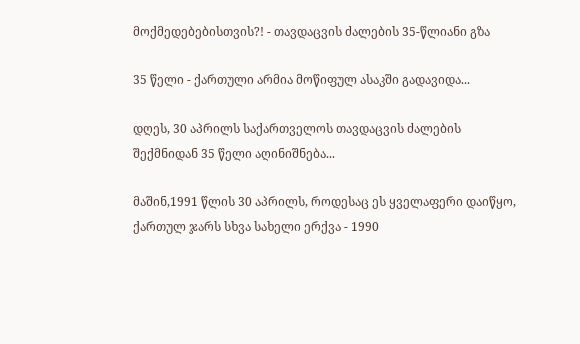მოქმედებებისთვის?! - თავდაცვის ძალების 35-წლიანი გზა

35 წელი - ქართული არმია მოწიფულ ასაკში გადავიდა...

დღეს, 30 აპრილს საქართველოს თავდაცვის ძალების შექმნიდან 35 წელი აღინიშნება...

მაშინ,1991 წლის 30 აპრილს, როდესაც ეს ყველაფერი დაიწყო, ქართულ ჯარს სხვა სახელი ერქვა - 1990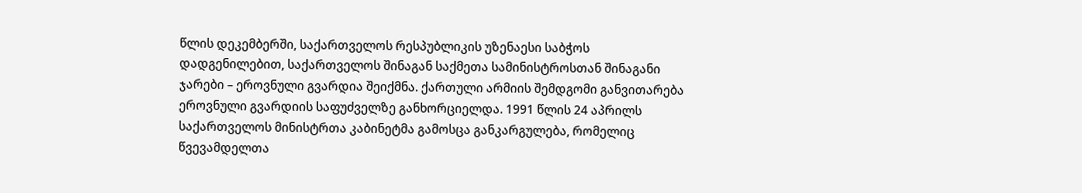წლის დეკემბერში, საქართველოს რესპუბლიკის უზენაესი საბჭოს დადგენილებით, საქართველოს შინაგან საქმეთა სამინისტროსთან შინაგანი ჯარები – ეროვნული გვარდია შეიქმნა. ქართული არმიის შემდგომი განვითარება ეროვნული გვარდიის საფუძველზე განხორციელდა. 1991 წლის 24 აპრილს საქართველოს მინისტრთა კაბინეტმა გამოსცა განკარგულება, რომელიც წვევამდელთა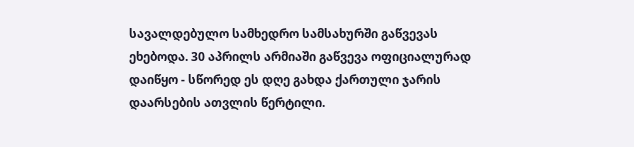სავალდებულო სამხედრო სამსახურში გაწვევას ეხებოდა. 30 აპრილს არმიაში გაწვევა ოფიციალურად დაიწყო - სწორედ ეს დღე გახდა ქართული ჯარის დაარსების ათვლის წერტილი.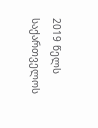2019 წელს საქართველოს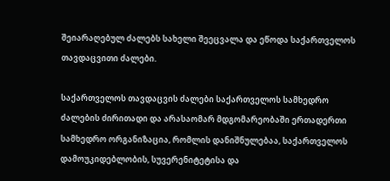შეიარაღებულ ძალებს სახელი შეეცვალა და ეწოდა საქართველოს თავდაცვითი ძალები.

საქართველოს თავდაცვის ძალები საქართველოს სამხედრო ძალების ძირითადი და არასაომარ მდგომარეობაში ერთადერთი სამხედრო ორგანიზაცია, რომლის დანიშნულებაა, საქართველოს დამოუკიდებლობის, სუვერენიტეტისა და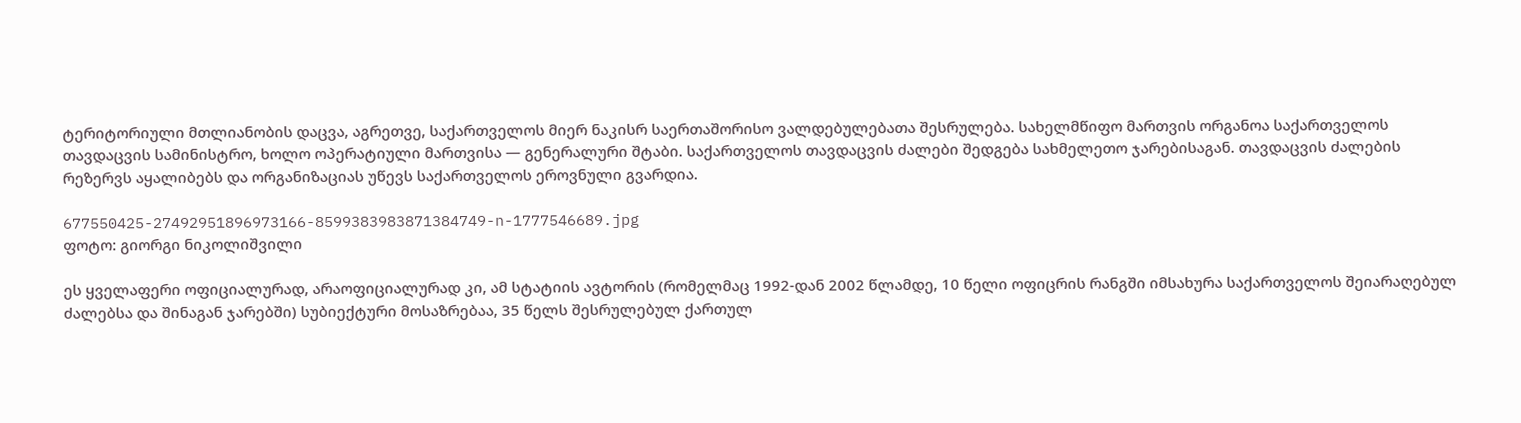ტერიტორიული მთლიანობის დაცვა, აგრეთვე, საქართველოს მიერ ნაკისრ საერთაშორისო ვალდებულებათა შესრულება. სახელმწიფო მართვის ორგანოა საქართველოს თავდაცვის სამინისტრო, ხოლო ოპერატიული მართვისა — გენერალური შტაბი. საქართველოს თავდაცვის ძალები შედგება სახმელეთო ჯარებისაგან. თავდაცვის ძალების რეზერვს აყალიბებს და ორგანიზაციას უწევს საქართველოს ეროვნული გვარდია.

677550425-27492951896973166-8599383983871384749-n-1777546689.jpg
ფოტო: გიორგი ნიკოლიშვილი

ეს ყველაფერი ოფიციალურად, არაოფიციალურად კი, ამ სტატიის ავტორის (რომელმაც 1992-დან 2002 წლამდე, 10 წელი ოფიცრის რანგში იმსახურა საქართველოს შეიარაღებულ ძალებსა და შინაგან ჯარებში) სუბიექტური მოსაზრებაა, 35 წელს შესრულებულ ქართულ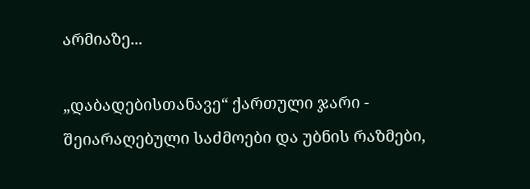არმიაზე...

„დაბადებისთანავე“ ქართული ჯარი - შეიარაღებული საძმოები და უბნის რაზმები,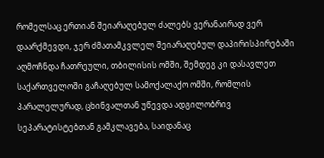რომელსაც ერთიან შეიარაღებულ ძალებს ვერანაირად ვერ დაარქმევდი, ჯერ ძმათამკვლელ შეიარაღებულ დაპირისპირებაში აღმოჩნდა ჩათრეული, თბილისის ომში, შემდეგ კი დასავლეთ საქართველოში გაჩაღებულ სამოქალაქო ომში, რომლის პარალელურად, ცხინვალთან უწევდა ადგილობრივ სეპარატისტებთან გამკლავება, საიდანაც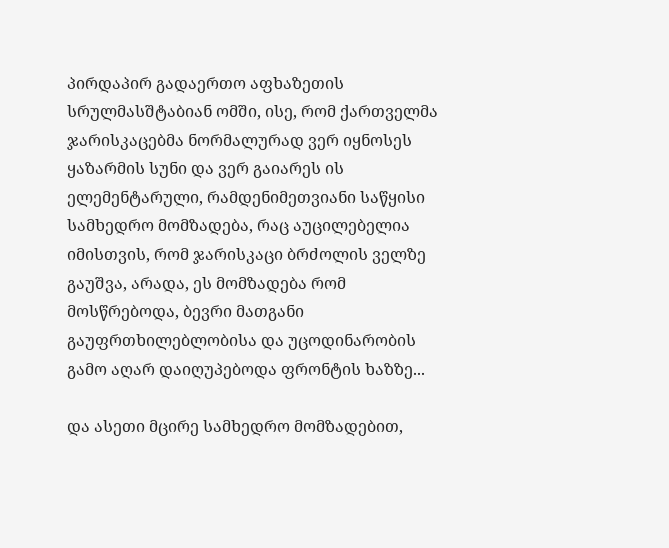პირდაპირ გადაერთო აფხაზეთის სრულმასშტაბიან ომში, ისე, რომ ქართველმა ჯარისკაცებმა ნორმალურად ვერ იყნოსეს ყაზარმის სუნი და ვერ გაიარეს ის ელემენტარული, რამდენიმეთვიანი საწყისი სამხედრო მომზადება, რაც აუცილებელია იმისთვის, რომ ჯარისკაცი ბრძოლის ველზე გაუშვა, არადა, ეს მომზადება რომ მოსწრებოდა, ბევრი მათგანი გაუფრთხილებლობისა და უცოდინარობის გამო აღარ დაიღუპებოდა ფრონტის ხაზზე...

და ასეთი მცირე სამხედრო მომზადებით,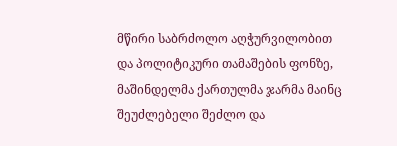მწირი საბრძოლო აღჭურვილობით და პოლიტიკური თამაშების ფონზე, მაშინდელმა ქართულმა ჯარმა მაინც შეუძლებელი შეძლო და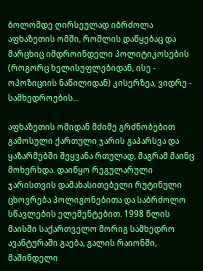ბოლომდე ღირსეულად იბრძოლა აფხაზეთის ომში, რომლის დაწყებაც და მარცხიც იმდროინდელი პოლიტიკოსების (როგორც ხელისუფლებიდან, ისე - ოპოზიციის ნაწილიდან) კისერზეა, ვიდრე - სამხედროების...

აფხაზეთის ომიდან მძიმე გრძნობებით გამოსული ქართული ჯარის გაპარსვა და ყაზარმებში შეყვანა რთულად, მაგრამ მაინც მოხერხდა. დაიწყო რეგულარული ჯარისთვის დამახასითებელი რუტინული ცხოვრება პოლიგონებითა და საბრძოლო სწავლების ელემენტებით. 1998 წლის მაისში საქართველო მორიგ სამხედრო ავანტურაში გაება, გალის რაიონში, მაშინდელი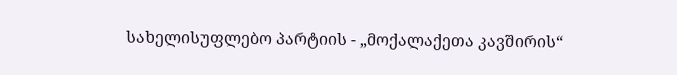სახელისუფლებო პარტიის - „მოქალაქეთა კავშირის“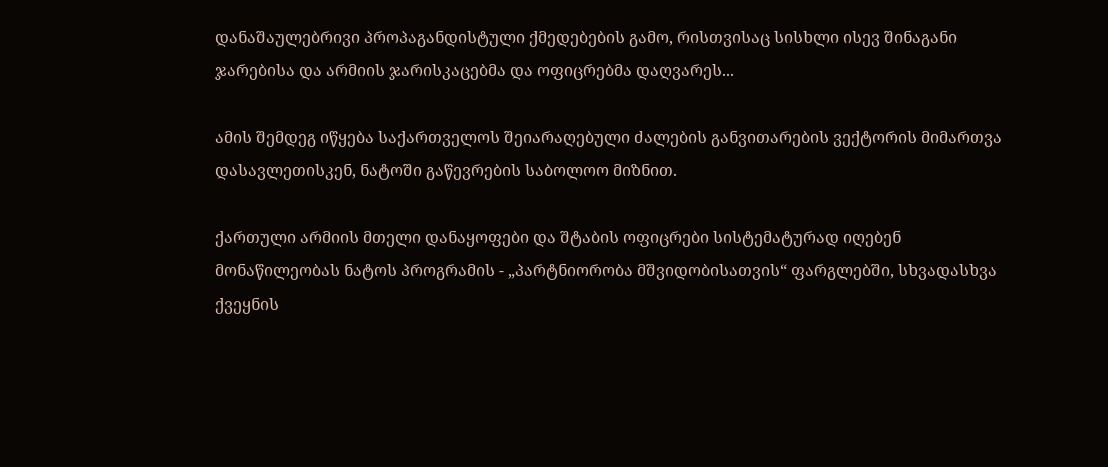დანაშაულებრივი პროპაგანდისტული ქმედებების გამო, რისთვისაც სისხლი ისევ შინაგანი ჯარებისა და არმიის ჯარისკაცებმა და ოფიცრებმა დაღვარეს...

ამის შემდეგ იწყება საქართველოს შეიარაღებული ძალების განვითარების ვექტორის მიმართვა დასავლეთისკენ, ნატოში გაწევრების საბოლოო მიზნით.

ქართული არმიის მთელი დანაყოფები და შტაბის ოფიცრები სისტემატურად იღებენ მონაწილეობას ნატოს პროგრამის - „პარტნიორობა მშვიდობისათვის“ ფარგლებში, სხვადასხვა ქვეყნის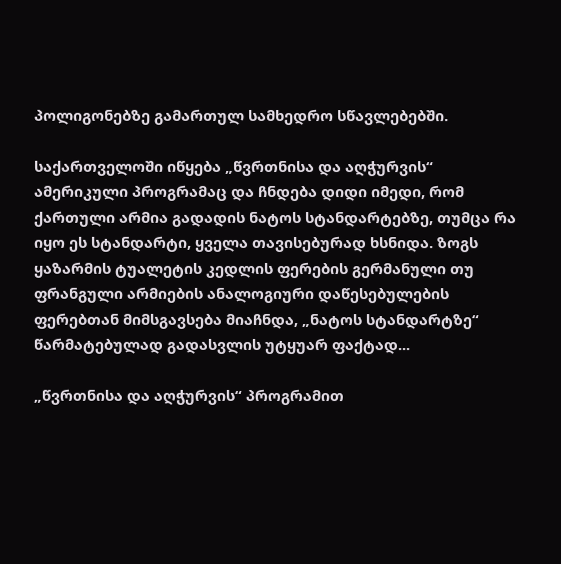პოლიგონებზე გამართულ სამხედრო სწავლებებში.

საქართველოში იწყება „წვრთნისა და აღჭურვის“ ამერიკული პროგრამაც და ჩნდება დიდი იმედი, რომ ქართული არმია გადადის ნატოს სტანდარტებზე, თუმცა რა იყო ეს სტანდარტი, ყველა თავისებურად ხსნიდა. ზოგს ყაზარმის ტუალეტის კედლის ფერების გერმანული თუ ფრანგული არმიების ანალოგიური დაწესებულების ფერებთან მიმსგავსება მიაჩნდა, „ნატოს სტანდარტზე“ წარმატებულად გადასვლის უტყუარ ფაქტად...

„წვრთნისა და აღჭურვის“ პროგრამით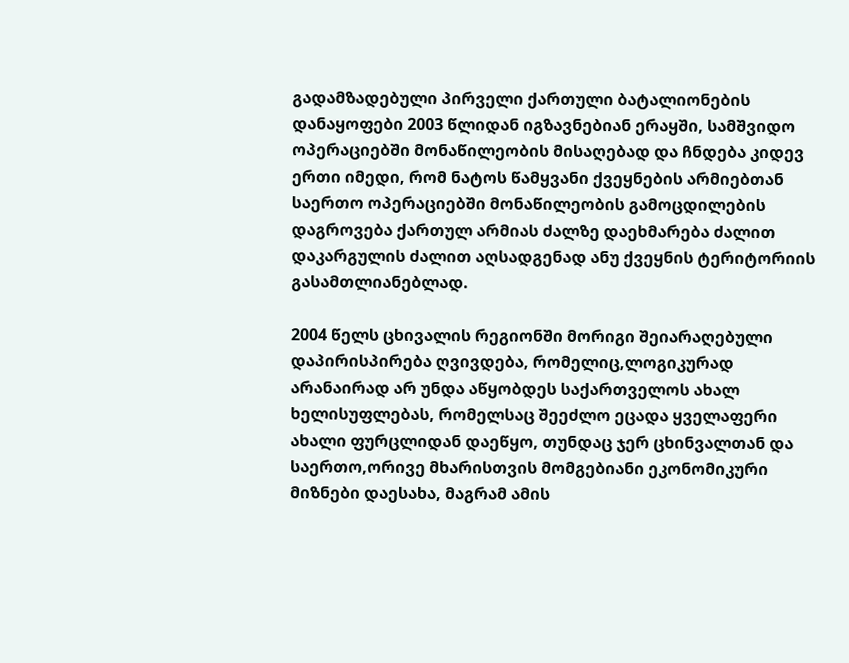გადამზადებული პირველი ქართული ბატალიონების დანაყოფები 2003 წლიდან იგზავნებიან ერაყში, სამშვიდო ოპერაციებში მონაწილეობის მისაღებად და ჩნდება კიდევ ერთი იმედი, რომ ნატოს წამყვანი ქვეყნების არმიებთან საერთო ოპერაციებში მონაწილეობის გამოცდილების დაგროვება ქართულ არმიას ძალზე დაეხმარება ძალით დაკარგულის ძალით აღსადგენად ანუ ქვეყნის ტერიტორიის გასამთლიანებლად.

2004 წელს ცხივალის რეგიონში მორიგი შეიარაღებული დაპირისპირება ღვივდება, რომელიც,ლოგიკურად არანაირად არ უნდა აწყობდეს საქართველოს ახალ ხელისუფლებას, რომელსაც შეეძლო ეცადა ყველაფერი ახალი ფურცლიდან დაეწყო, თუნდაც ჯერ ცხინვალთან და საერთო,ორივე მხარისთვის მომგებიანი ეკონომიკური მიზნები დაესახა, მაგრამ ამის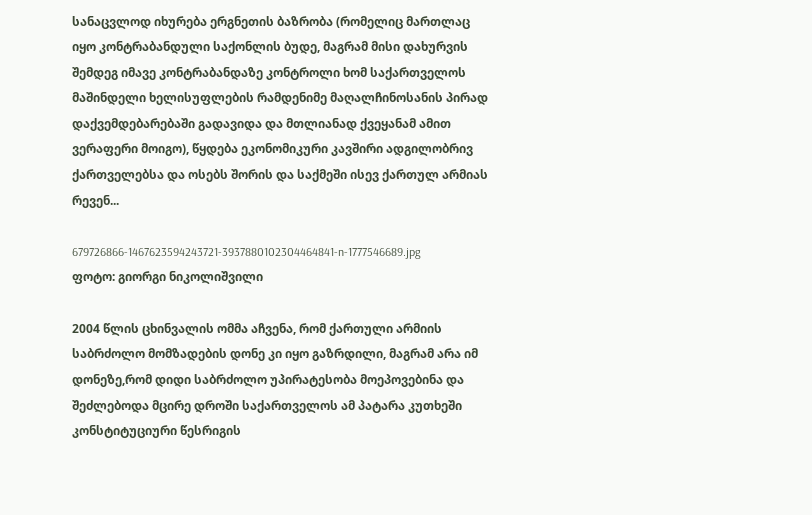სანაცვლოდ იხურება ერგნეთის ბაზრობა (რომელიც მართლაც იყო კონტრაბანდული საქონლის ბუდე, მაგრამ მისი დახურვის შემდეგ იმავე კონტრაბანდაზე კონტროლი ხომ საქართველოს მაშინდელი ხელისუფლების რამდენიმე მაღალჩინოსანის პირად დაქვემდებარებაში გადავიდა და მთლიანად ქვეყანამ ამით ვერაფერი მოიგო), წყდება ეკონომიკური კავშირი ადგილობრივ ქართველებსა და ოსებს შორის და საქმეში ისევ ქართულ არმიას რევენ...

679726866-1467623594243721-3937880102304464841-n-1777546689.jpg
ფოტო: გიორგი ნიკოლიშვილი

2004 წლის ცხინვალის ომმა აჩვენა, რომ ქართული არმიის საბრძოლო მომზადების დონე კი იყო გაზრდილი, მაგრამ არა იმ დონეზე,რომ დიდი საბრძოლო უპირატესობა მოეპოვებინა და შეძლებოდა მცირე დროში საქართველოს ამ პატარა კუთხეში კონსტიტუციური წესრიგის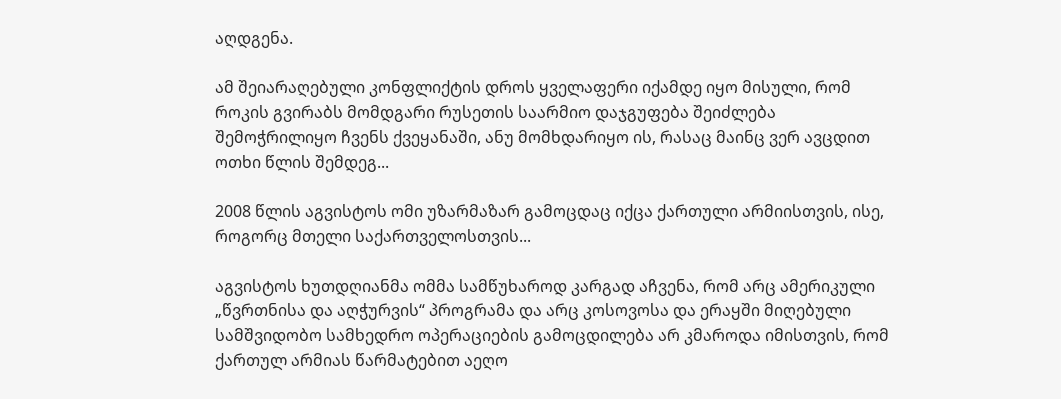აღდგენა.

ამ შეიარაღებული კონფლიქტის დროს ყველაფერი იქამდე იყო მისული, რომ როკის გვირაბს მომდგარი რუსეთის საარმიო დაჯგუფება შეიძლება შემოჭრილიყო ჩვენს ქვეყანაში, ანუ მომხდარიყო ის, რასაც მაინც ვერ ავცდით ოთხი წლის შემდეგ...

2008 წლის აგვისტოს ომი უზარმაზარ გამოცდაც იქცა ქართული არმიისთვის, ისე, როგორც მთელი საქართველოსთვის...

აგვისტოს ხუთდღიანმა ომმა სამწუხაროდ კარგად აჩვენა, რომ არც ამერიკული „წვრთნისა და აღჭურვის“ პროგრამა და არც კოსოვოსა და ერაყში მიღებული სამშვიდობო სამხედრო ოპერაციების გამოცდილება არ კმაროდა იმისთვის, რომ ქართულ არმიას წარმატებით აეღო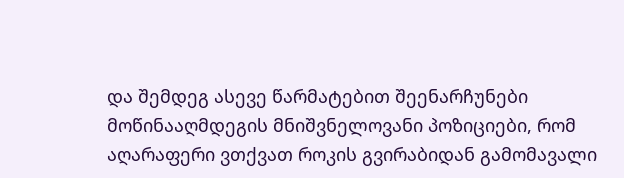და შემდეგ ასევე წარმატებით შეენარჩუნები მოწინააღმდეგის მნიშვნელოვანი პოზიციები, რომ აღარაფერი ვთქვათ როკის გვირაბიდან გამომავალი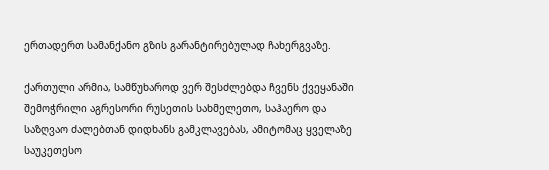ერთადერთ სამანქანო გზის გარანტირებულად ჩახერგვაზე.

ქართული არმია, სამწუხაროდ ვერ შესძლებდა ჩვენს ქვეყანაში შემოჭრილი აგრესორი რუსეთის სახმელეთო, საჰაერო და საზღვაო ძალებთან დიდხანს გამკლავებას, ამიტომაც ყველაზე საუკეთესო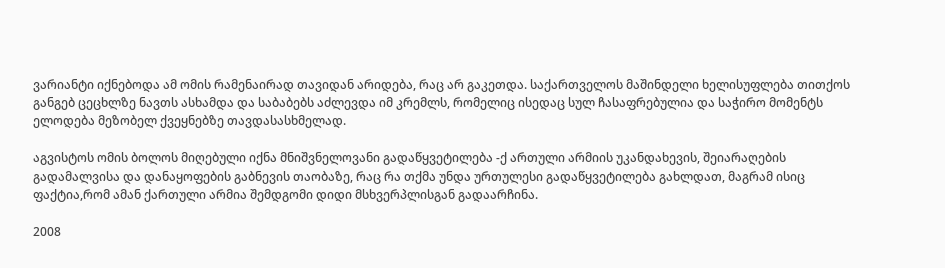ვარიანტი იქნებოდა ამ ომის რამენაირად თავიდან არიდება, რაც არ გაკეთდა. საქართველოს მაშინდელი ხელისუფლება თითქოს განგებ ცეცხლზე ნავთს ასხამდა და საბაბებს აძლევდა იმ კრემლს, რომელიც ისედაც სულ ჩასაფრებულია და საჭირო მომენტს ელოდება მეზობელ ქვეყნებზე თავდასასხმელად.

აგვისტოს ომის ბოლოს მიღებული იქნა მნიშვნელოვანი გადაწყვეტილება -ქ ართული არმიის უკანდახევის, შეიარაღების გადამალვისა და დანაყოფების გაბნევის თაობაზე, რაც რა თქმა უნდა ურთულესი გადაწყვეტილება გახლდათ, მაგრამ ისიც ფაქტია,რომ ამან ქართული არმია შემდგომი დიდი მსხვერპლისგან გადაარჩინა.

2008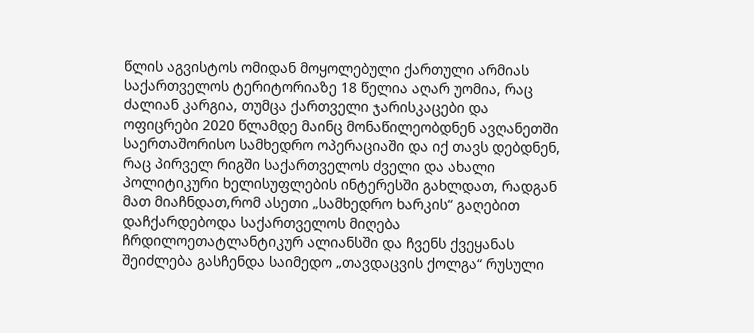წლის აგვისტოს ომიდან მოყოლებული ქართული არმიას საქართველოს ტერიტორიაზე 18 წელია აღარ უომია, რაც ძალიან კარგია, თუმცა ქართველი ჯარისკაცები და ოფიცრები 2020 წლამდე მაინც მონაწილეობდნენ ავღანეთში საერთაშორისო სამხედრო ოპერაციაში და იქ თავს დებდნენ, რაც პირველ რიგში საქართველოს ძველი და ახალი პოლიტიკური ხელისუფლების ინტერესში გახლდათ, რადგან მათ მიაჩნდათ,რომ ასეთი „სამხედრო ხარკის“ გაღებით დაჩქარდებოდა საქართველოს მიღება ჩრდილოეთატლანტიკურ ალიანსში და ჩვენს ქვეყანას შეიძლება გასჩენდა საიმედო „თავდაცვის ქოლგა“ რუსული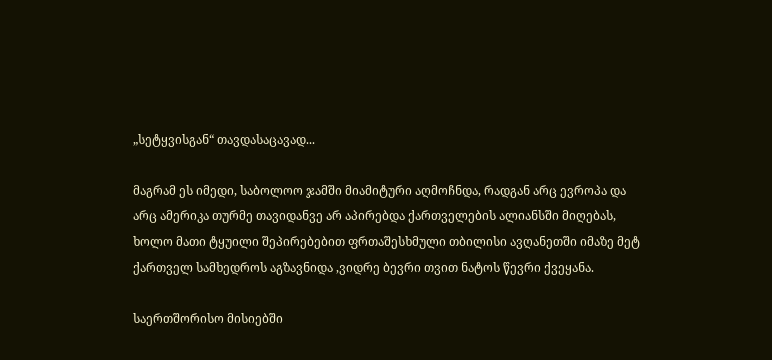„სეტყვისგან“ თავდასაცავად...

მაგრამ ეს იმედი, საბოლოო ჯამში მიამიტური აღმოჩნდა, რადგან არც ევროპა და არც ამერიკა თურმე თავიდანვე არ აპირებდა ქართველების ალიანსში მიღებას, ხოლო მათი ტყუილი შეპირებებით ფრთაშესხმული თბილისი ავღანეთში იმაზე მეტ ქართველ სამხედროს აგზავნიდა ,ვიდრე ბევრი თვით ნატოს წევრი ქვეყანა.

საერთშორისო მისიებში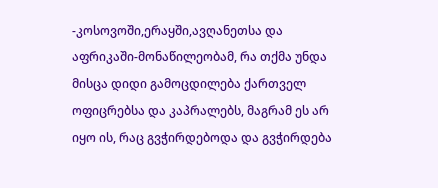-კოსოვოში,ერაყში,ავღანეთსა და აფრიკაში-მონაწილეობამ, რა თქმა უნდა მისცა დიდი გამოცდილება ქართველ ოფიცრებსა და კაპრალებს, მაგრამ ეს არ იყო ის, რაც გვჭირდებოდა და გვჭირდება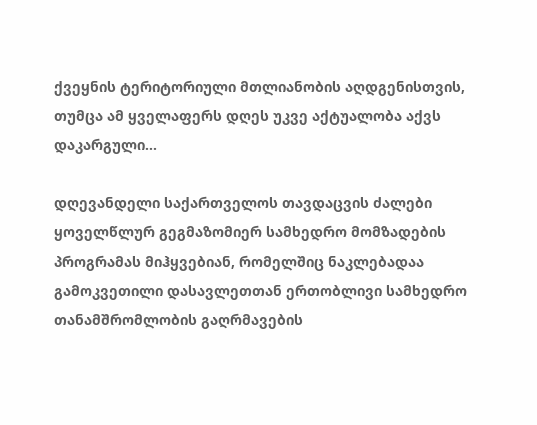ქვეყნის ტერიტორიული მთლიანობის აღდგენისთვის, თუმცა ამ ყველაფერს დღეს უკვე აქტუალობა აქვს დაკარგული...

დღევანდელი საქართველოს თავდაცვის ძალები ყოველწლურ გეგმაზომიერ სამხედრო მომზადების პროგრამას მიჰყვებიან, რომელშიც ნაკლებადაა გამოკვეთილი დასავლეთთან ერთობლივი სამხედრო თანამშრომლობის გაღრმავების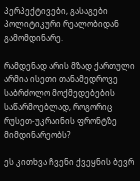პერპექტივები, გასაგები პოლიტიკური რეალობიდან გამომდინარე.

რამდენად არის მზად ქართული არმია ისეთი თანამედროვე საბრძოლო მოქმედებების საწარმოებლად, როგორიც რუსეთ-უკრაინის ფრონტზე მიმდინარეობს?

ეს კითხვა ჩვენი ქვეყნის ბევრ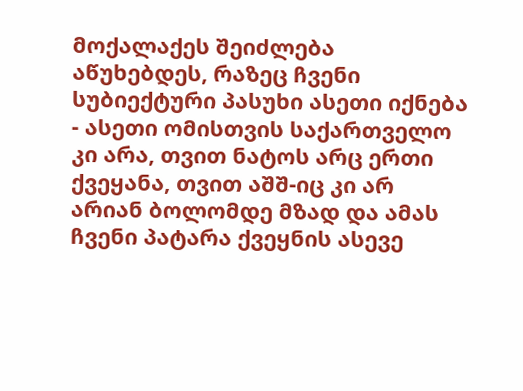მოქალაქეს შეიძლება აწუხებდეს, რაზეც ჩვენი სუბიექტური პასუხი ასეთი იქნება - ასეთი ომისთვის საქართველო კი არა, თვით ნატოს არც ერთი ქვეყანა, თვით აშშ-იც კი არ არიან ბოლომდე მზად და ამას ჩვენი პატარა ქვეყნის ასევე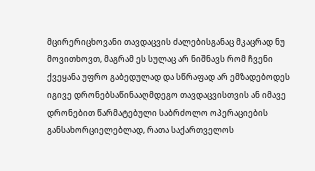მცირერიცხოვანი თავდაცვის ძალებისგანაც მკაცრად ნუ მოვითხოვთ, მაგრამ ეს სულაც არ ნიშნავს რომ ჩვენი ქვეყანა უფრო გაბედულად და სწრაფად არ ემზადებოდეს იგივე დრონებსაწინააღმდეგო თავდაცვისთვის ან იმავე დრონებით წარმატებული საბრძოლო ოპერაციების განსახორციელებლად, რათა საქართველოს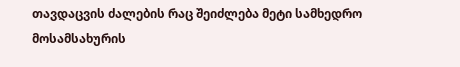თავდაცვის ძალების რაც შეიძლება მეტი სამხედრო მოსამსახურის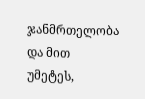ჯანმრთელობა და მით უმეტეს,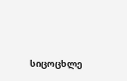სიცოცხლე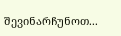შევინარჩუნოთ...